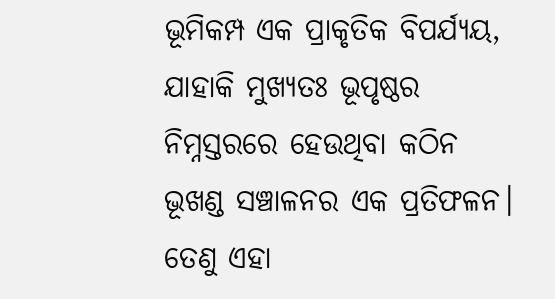ଭୂମିକମ୍ପ ଏକ ପ୍ରାକୃତିକ ବିପର୍ଯ୍ୟୟ, ଯାହାକି ମୁଖ୍ୟତଃ ଭୂପୃଷ୍ଠର ନିମ୍ନସ୍ତରରେ ହେଉଥିବା କଠିନ ଭୂଖଣ୍ଡ ସଞ୍ଚାଳନର ଏକ ପ୍ରତିଫଳନ। ତେଣୁ ଏହା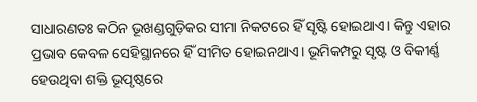ସାଧାରଣତଃ କଠିନ ଭୂଖଣ୍ଡଗୁଡ଼ିକର ସୀମା ନିକଟରେ ହିଁ ସୃଷ୍ଟି ହୋଇଥାଏ। କିନ୍ତୁ ଏହାର ପ୍ରଭାବ କେବଳ ସେହିସ୍ଥାନରେ ହିଁ ସୀମିତ ହୋଇନଥାଏ। ଭୂମିକମ୍ପରୁ ସୃଷ୍ଟ ଓ ବିକୀର୍ଣ୍ଣ ହେଉଥିବା ଶକ୍ତି ଭୂପୃଷ୍ଠରେ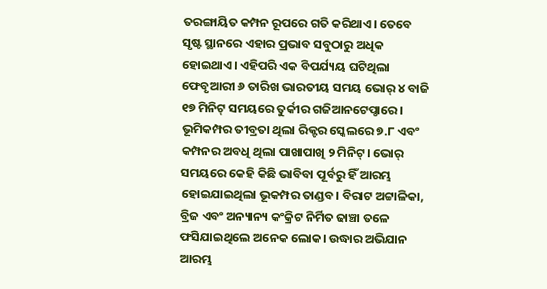ତରଙ୍ଗାୟିତ କମ୍ପନ ରୂପରେ ଗତି କରିଥାଏ। ତେବେ ସୃଷ୍ଟ ସ୍ଥାନରେ ଏହାର ପ୍ରଭାବ ସବୁଠାରୁ ଅଧିକ ହୋଇଥାଏ। ଏହିପରି ଏକ ବିପର୍ଯ୍ୟୟ ଘଟିଥିଲା ଫେବୃଆରୀ ୬ ତାରିଖ ଭାରତୀୟ ସମୟ ଭୋର୍ ୪ ବାଜି ୧୭ ମିନିଟ୍ ସମୟରେ ତୁର୍କୀର ଗଜିଆନଟେପ୍ଠାରେ। ଭୂମିକମ୍ପର ତୀବ୍ରତା ଥିଲା ରିକ୍ଟର ସ୍କେଲରେ ୭.୮ ଏବଂ କମ୍ପନର ଅବଧି ଥିଲା ପାଖାପାଖି ୨ ମିନିଟ୍। ଭୋର୍ ସମୟରେ କେହି କିଛି ଭାବିବା ପୂର୍ବରୁ ହିଁ ଆରମ୍ଭ ହୋଇଯାଇଥିଲା ଭୂକମ୍ପର ତାଣ୍ଡବ। ବିରାଟ ଅଟ୍ଟାଳିକା, ବ୍ରିଜ ଏବଂ ଅନ୍ୟାନ୍ୟ କଂକ୍ରିଟ ନିର୍ମିତ ଢାଞ୍ଚା ତଳେ ଫସିଯାଇଥିଲେ ଅନେକ ଲୋକ। ଉଦ୍ଧାର ଅଭିଯାନ ଆରମ୍ଭ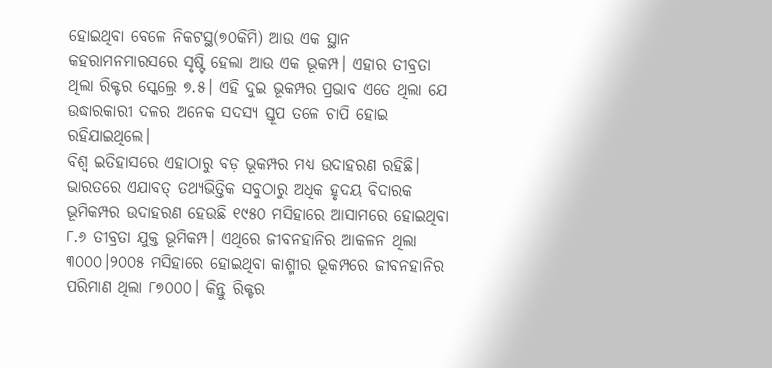ହୋଇଥିବା ବେଳେ ନିକଟସ୍ଥ(୭୦କିମି) ଆଉ ଏକ ସ୍ଥାନ କହରାମନମାରସରେ ସୃଷ୍ଟି ହେଲା ଆଉ ଏକ ଭୂକମ୍ପ। ଏହାର ତୀବ୍ରତା ଥିଲା ରିକ୍ଟର ସ୍କେଲ୍ରେ ୭.୫। ଏହି ଦୁଇ ଭୂକମ୍ପର ପ୍ରଭାବ ଏତେ ଥିଲା ଯେ ଉଦ୍ଧାରକାରୀ ଦଳର ଅନେକ ସଦସ୍ୟ ସ୍ତୂପ ତଳେ ଚାପି ହୋଇ ରହିଯାଇଥିଲେ।
ବିଶ୍ୱ ଇତିହାସରେ ଏହାଠାରୁ ବଡ଼ ଭୂକମ୍ପର ମଧ୍ୟ ଉଦାହରଣ ରହିଛି। ଭାରତରେ ଏଯାବତ୍ ତଥ୍ୟଭିତ୍ତିକ ସବୁଠାରୁ ଅଧିକ ହୃଦୟ ବିଦାରକ ଭୂମିକମ୍ପର ଉଦାହରଣ ହେଉଛି ୧୯୫୦ ମସିହାରେ ଆସାମରେ ହୋଇଥିବା ୮.୬ ତୀବ୍ରତା ଯୁକ୍ତ ଭୂମିକମ୍ପ। ଏଥିରେ ଜୀବନହାନିର ଆକଳନ ଥିଲା ୩୦୦୦।୨୦୦୫ ମସିହାରେ ହୋଇଥିବା କାଶ୍ମୀର ଭୂକମ୍ପରେ ଜୀବନହାନିର ପରିମାଣ ଥିଲା ୮୭୦୦୦। କିନ୍ତୁ ରିକ୍ଟର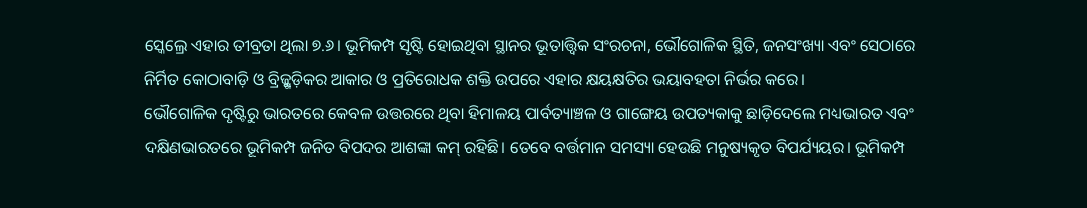ସ୍କେଲ୍ରେ ଏହାର ତୀବ୍ରତା ଥିଲା ୭.୬। ଭୂମିକମ୍ପ ସୃଷ୍ଟି ହୋଇଥିବା ସ୍ଥାନର ଭୂତାତ୍ତ୍ୱିକ ସଂରଚନା, ଭୌଗୋଳିକ ସ୍ଥିତି, ଜନସଂଖ୍ୟା ଏବଂ ସେଠାରେ ନିର୍ମିତ କୋଠାବାଡ଼ି ଓ ବ୍ରିଜ୍ଗୁଡ଼ିକର ଆକାର ଓ ପ୍ରତିରୋଧକ ଶକ୍ତି ଉପରେ ଏହାର କ୍ଷୟକ୍ଷତିର ଭୟାବହତା ନିର୍ଭର କରେ।
ଭୌଗୋଳିକ ଦୃଷ୍ଟିରୁ ଭାରତରେ କେବଳ ଉତ୍ତରରେ ଥିବା ହିମାଳୟ ପାର୍ବତ୍ୟାଞ୍ଚଳ ଓ ଗାଙ୍ଗେୟ ଉପତ୍ୟକାକୁ ଛାଡ଼ିଦେଲେ ମଧ୍ୟଭାରତ ଏବଂ ଦକ୍ଷିଣଭାରତରେ ଭୂମିକମ୍ପ ଜନିତ ବିପଦର ଆଶଙ୍କା କମ୍ ରହିଛି। ତେବେ ବର୍ତ୍ତମାନ ସମସ୍ୟା ହେଉଛି ମନୁଷ୍ୟକୃତ ବିପର୍ଯ୍ୟୟର। ଭୂମିକମ୍ପ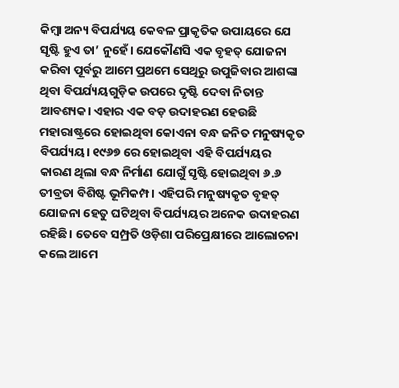କିମ୍ୱା ଅନ୍ୟ ବିପର୍ଯ୍ୟୟ କେବଳ ପ୍ରାକୃତିକ ଉପାୟରେ ଯେ ସୃଷ୍ଟି ହୁଏ ତା’ ନୁହେଁ। ଯେକୌଣସି ଏକ ବୃହତ୍ ଯୋଜନା କରିବା ପୂର୍ବରୁ ଆମେ ପ୍ରଥମେ ସେଥିରୁ ଉପୁଜିବାର ଆଶଙ୍କା ଥିବା ବିପର୍ଯ୍ୟୟଗୁଡ଼ିକ ଉପରେ ଦୃଷ୍ଟି ଦେବା ନିତାନ୍ତ ଆବଶ୍ୟକ। ଏହାର ଏକ ବଡ଼ ଉଦାହରଣ ହେଉଛି ମହାରାଷ୍ଟ୍ରରେ ହୋଇଥିବା କୋଏନା ବନ୍ଧ ଜନିତ ମନୁଷ୍ୟକୃତ ବିପର୍ଯ୍ୟୟ। ୧୯୬୭ ରେ ହୋଇଥିବା ଏହି ବିପର୍ଯ୍ୟୟର କାରଣ ଥିଲା ବନ୍ଧ ନିର୍ମାଣ ଯୋଗୁଁ ସୃଷ୍ଟି ହୋଇଥିବା ୬.୬ ତୀବ୍ରତା ବିଶିଷ୍ଟ ଭୂମିକମ୍ପ। ଏହିପରି ମନୁଷ୍ୟକୃତ ବୃହତ୍ ଯୋଜନା ହେତୁ ଘଟିଥିବା ବିପର୍ଯ୍ୟୟର ଅନେକ ଉଦାହରଣ ରହିଛି। ତେବେ ସମ୍ପ୍ରତି ଓଡ଼ିଶା ପରିପ୍ରେକ୍ଷୀରେ ଆଲୋଚନା କଲେ ଆମେ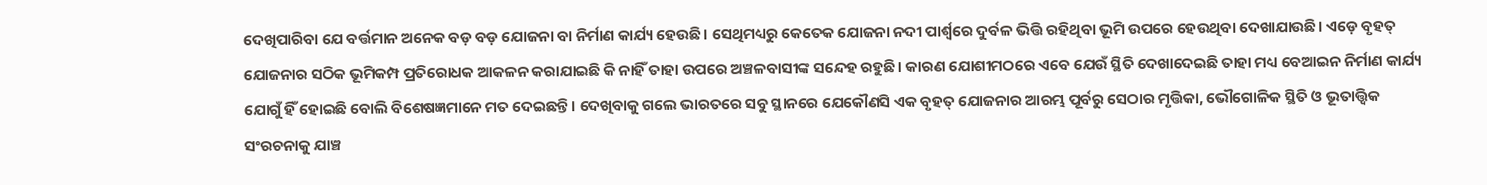ଦେଖିପାରିବା ଯେ ବର୍ତ୍ତମାନ ଅନେକ ବଡ଼ ବଡ଼ ଯୋଜନା ବା ନିର୍ମାଣ କାର୍ଯ୍ୟ ହେଉଛି। ସେଥିମଧ୍ୟରୁ କେତେକ ଯୋଜନା ନଦୀ ପାର୍ଶ୍ବରେ ଦୁର୍ବଳ ଭିତ୍ତି ରହିଥିବା ଭୂମି ଉପରେ ହେଉଥିବା ଦେଖାଯାଉଛି। ଏଡ଼େ ବୃହତ୍ ଯୋଜନାର ସଠିକ ଭୂମିକମ୍ପ ପ୍ରତିରୋଧକ ଆକଳନ କରାଯାଇଛି କି ନାହିଁ ତାହା ଉପରେ ଅଞ୍ଚଳବାସୀଙ୍କ ସନ୍ଦେହ ରହୁଛି। କାରଣ ଯୋଶୀମଠରେ ଏବେ ଯେଉଁ ସ୍ଥିତି ଦେଖାଦେଇଛି ତାହା ମଧ୍ୟ ବେଆଇନ ନିର୍ମାଣ କାର୍ଯ୍ୟ ଯୋଗୁଁ ହିଁ ହୋଇଛି ବୋଲି ବିଶେଷଜ୍ଞମାନେ ମତ ଦେଇଛନ୍ତି। ଦେଖିବାକୁ ଗଲେ ଭାରତରେ ସବୁ ସ୍ଥାନରେ ଯେକୌଣସି ଏକ ବୃହତ୍ ଯୋଜନାର ଆରମ୍ଭ ପୂର୍ବରୁ ସେଠାର ମୃତ୍ତିକା, ଭୌଗୋଳିକ ସ୍ଥିତି ଓ ଭୂତାତ୍ତ୍ୱିକ ସଂରଚନାକୁ ଯାଞ୍ଚ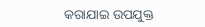କରାଯାଇ ଉପଯୁକ୍ତ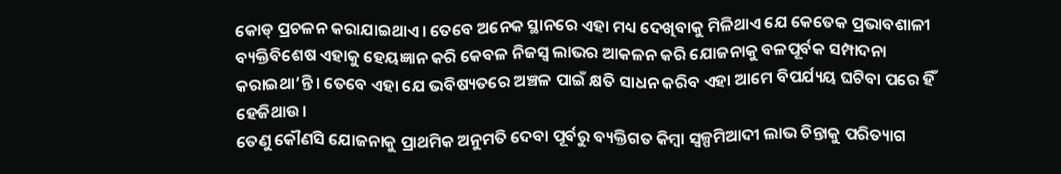କୋଡ୍ ପ୍ରଚଳନ କରାଯାଇଥାଏ। ତେବେ ଅନେକ ସ୍ଥାନରେ ଏହା ମଧ୍ୟ ଦେଖିବାକୁ ମିଳିଥାଏ ଯେ କେତେକ ପ୍ରଭାବଶାଳୀ ବ୍ୟକ୍ତିବିଶେଷ ଏହାକୁ ହେୟଜ୍ଞାନ କରି କେବଳ ନିଜସ୍ୱ ଲାଭର ଆକଳନ କରି ଯୋଜନାକୁ ବଳପୂର୍ବକ ସମ୍ପାଦନା କରାଇଥା’ନ୍ତି। ତେବେ ଏହା ଯେ ଭବିଷ୍ୟତରେ ଅଞ୍ଚଳ ପାଇଁ କ୍ଷତି ସାଧନ କରିବ ଏହା ଆମେ ବିପର୍ଯ୍ୟୟ ଘଟିବା ପରେ ହିଁ ହେଜିଥାଉ।
ତେଣୁ କୌଣସି ଯୋଜନାକୁ ପ୍ରାଥମିକ ଅନୁମତି ଦେବା ପୂର୍ବରୁ ବ୍ୟକ୍ତିଗତ କିମ୍ବା ସ୍ୱଳ୍ପମିଆଦୀ ଲାଭ ଚିନ୍ତାକୁ ପରିତ୍ୟାଗ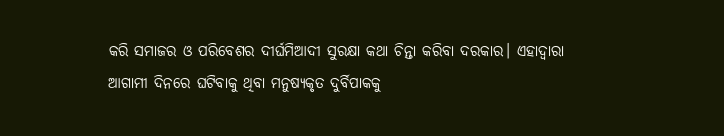କରି ସମାଜର ଓ ପରିବେଶର ଦୀର୍ଘମିଆଦୀ ସୁରକ୍ଷା କଥା ଚିନ୍ତା କରିବା ଦରକାର। ଏହାଦ୍ୱାରା ଆଗାମୀ ଦିନରେ ଘଟିବାକୁ ଥିବା ମନୁଷ୍ୟକୃତ ଦୁର୍ବିପାକକୁ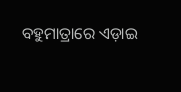ବହୁମାତ୍ରାରେ ଏଡ଼ାଇ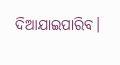ଦିଆଯାଇପାରିବ।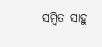ସମ୍ବିତ ସାହୁ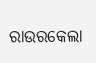ରାଉରକେଲା